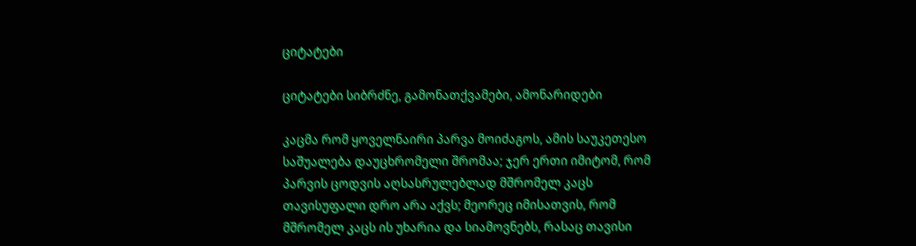ციტატები

ციტატები სიბრძნე, გამონათქვამები, ამონარიდები

კაცმა რომ ყოველნაირი პარვა მოიძაგოს, ამის საუკეთესო საშუალება დაუცხრომელი შრომაა; ჯერ ერთი იმიტომ, რომ პარვის ცოდვის აღსასრულებლად მშრომელ კაცს თავისუფალი დრო არა აქვს; მეორეც იმისათვის, რომ მშრომელ კაცს ის უხარია და სიამოვნებს, რასაც თავისი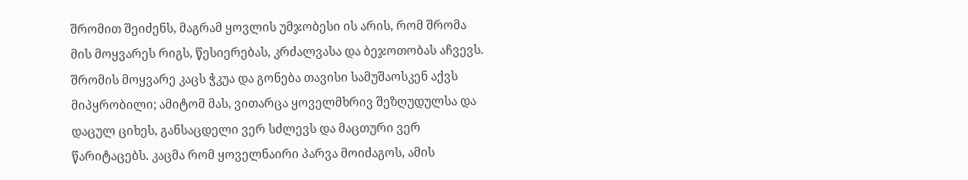შრომით შეიძენს, მაგრამ ყოვლის უმჯობესი ის არის, რომ შრომა მის მოყვარეს რიგს, წესიერებას, კრძალვასა და ბეჯოთობას აჩვევს. შრომის მოყვარე კაცს ჭკუა და გონება თავისი სამუშაოსკენ აქვს მიპყრობილი; ამიტომ მას, ვითარცა ყოველმხრივ შეზღუდულსა და დაცულ ციხეს, განსაცდელი ვერ სძლევს და მაცთური ვერ წარიტაცებს. კაცმა რომ ყოველნაირი პარვა მოიძაგოს, ამის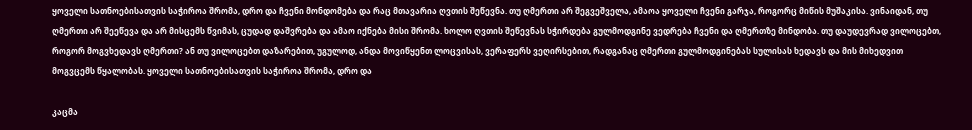ყოველი სათნოებისათვის საჭიროა შრომა, დრო და ჩვენი მონდომება და რაც მთავარია ღვთის შეწევნა. თუ ღმერთი არ შეგვეშველა, ამაოა ყოველი ჩვენი გარჯა, როგორც მიწის მუშაკისა. ვინაიდან, თუ ღმერთი არ შეეწევა და არ მისცემს წვიმას, ცუდად დაშვრება და ამაო იქნება მისი შრომა. ხოლო ღვთის შეწევნას სჭირდება გულმოდგინე ვედრება ჩვენი და ღმერთზე მინდობა. თუ დაუდევრად ვილოცებთ, როგორ მოგვხედავს ღმერთი? ან თუ ვილოცებთ დაზარებით, უგულოდ, ანდა მოვიწყენთ ლოცვისას, ვერაფერს ვეღირსებით, რადგანაც ღმერთი გულმოდგინებას სულისას ხედავს და მის მიხედვით მოგვცემს წყალობას. ყოველი სათნოებისათვის საჭიროა შრომა, დრო და

კაცმა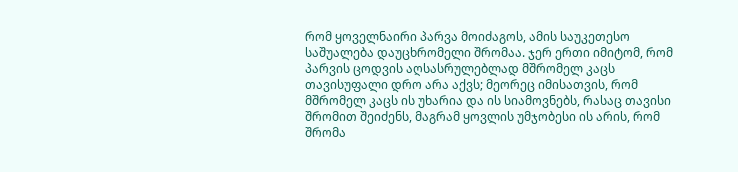რომ ყოველნაირი პარვა მოიძაგოს, ამის საუკეთესო საშუალება დაუცხრომელი შრომაა. ჯერ ერთი იმიტომ, რომ პარვის ცოდვის აღსასრულებლად მშრომელ კაცს თავისუფალი დრო არა აქვს; მეორეც იმისათვის, რომ მშრომელ კაცს ის უხარია და ის სიამოვნებს, რასაც თავისი შრომით შეიძენს, მაგრამ ყოვლის უმჯობესი ის არის, რომ შრომა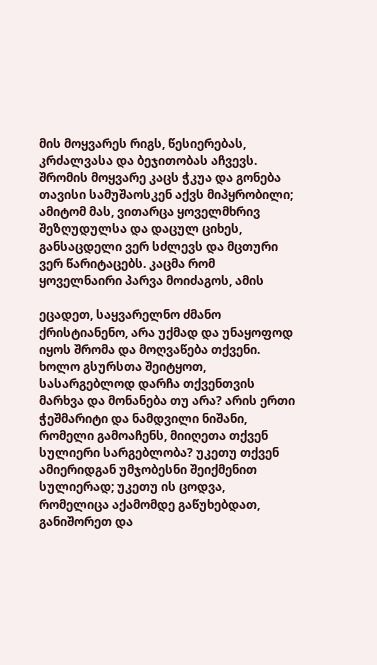მის მოყვარეს რიგს, წესიერებას, კრძალვასა და ბეჯითობას აჩვევს. შრომის მოყვარე კაცს ჭკუა და გონება თავისი სამუშაოსკენ აქვს მიპყრობილი; ამიტომ მას, ვითარცა ყოველმხრივ შეზღუდულსა და დაცულ ციხეს, განსაცდელი ვერ სძლევს და მცთური ვერ წარიტაცებს. კაცმა რომ ყოველნაირი პარვა მოიძაგოს, ამის

ეცადეთ, საყვარელნო ძმანო ქრისტიანენო, არა უქმად და უნაყოფოდ იყოს შრომა და მოღვაწება თქვენი. ხოლო გსურსთა შეიტყოთ, სასარგებლოდ დარჩა თქვენთვის მარხვა და მონანება თუ არა? არის ერთი ჭეშმარიტი და ნამდვილი ნიშანი, რომელი გამოაჩენს, მიიღეთა თქვენ სულიერი სარგებლობა? უკეთუ თქვენ ამიერიდგან უმჯობესნი შეიქმენით სულიერად; უკეთუ ის ცოდვა, რომელიცა აქამომდე გაწუხებდათ, განიშორეთ და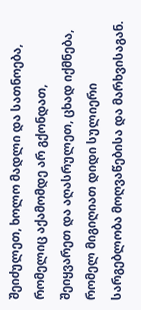შეიძულეთ, ხოლო მადლი და სათნოება, რომელიც აქამომდე არ გქონდათ, შეიყვარეთ და აღასრულეთ, ცხად იქმნება, რომელ მიგიღიათ დიდი სულიერი სარგებლობა მოღვაწებისა და მარხვისაგან.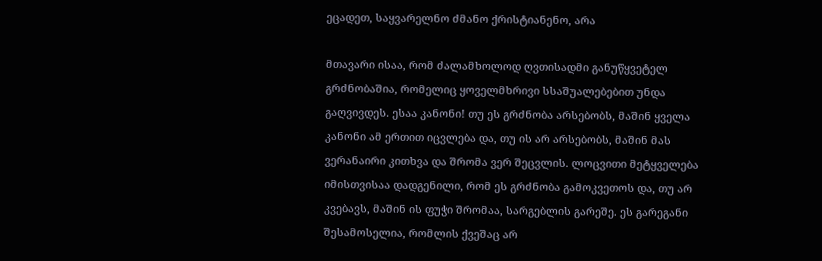ეცადეთ, საყვარელნო ძმანო ქრისტიანენო, არა

მთავარი ისაა, რომ ძალამხოლოდ ღვთისადმი განუწყვეტელ გრძნობაშია, რომელიც ყოველმხრივი სსაშუალებებით უნდა გაღვივდეს. ესაა კანონი! თუ ეს გრძნობა არსებობს, მაშინ ყველა კანონი ამ ერთით იცვლება და, თუ ის არ არსებობს, მაშინ მას ვერანაირი კითხვა და შრომა ვერ შეცვლის. ლოცვითი მეტყველება იმისთვისაა დადგენილი, რომ ეს გრძნობა გამოკვეთოს და, თუ არ კვებავს, მაშინ ის ფუჭი შრომაა, სარგებლის გარეშე. ეს გარეგანი შესამოსელია, რომლის ქვეშაც არ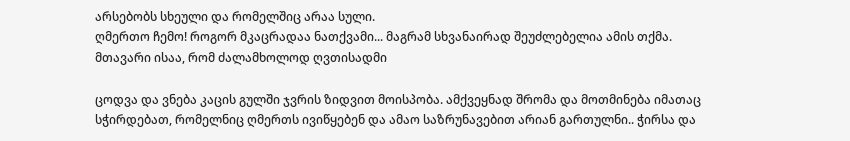არსებობს სხეული და რომელშიც არაა სული.
ღმერთო ჩემო! როგორ მკაცრადაა ნათქვამი... მაგრამ სხვანაირად შეუძლებელია ამის თქმა. მთავარი ისაა, რომ ძალამხოლოდ ღვთისადმი

ცოდვა და ვნება კაცის გულში ჯვრის ზიდვით მოისპობა. ამქვეყნად შრომა და მოთმინება იმათაც სჭირდებათ, რომელნიც ღმერთს ივიწყებენ და ამაო საზრუნავებით არიან გართულნი.. ჭირსა და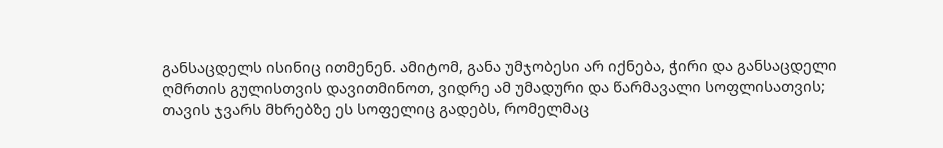განსაცდელს ისინიც ითმენენ. ამიტომ, განა უმჯობესი არ იქნება, ჭირი და განსაცდელი ღმრთის გულისთვის დავითმინოთ, ვიდრე ამ უმადური და წარმავალი სოფლისათვის; თავის ჯვარს მხრებზე ეს სოფელიც გადებს, რომელმაც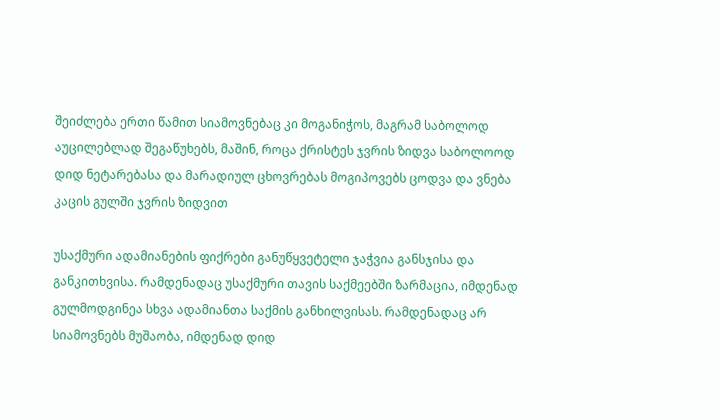შეიძლება ერთი წამით სიამოვნებაც კი მოგანიჭოს, მაგრამ საბოლოდ აუცილებლად შეგაწუხებს, მაშინ, როცა ქრისტეს ჯვრის ზიდვა საბოლოოდ დიდ ნეტარებასა და მარადიულ ცხოვრებას მოგიპოვებს ცოდვა და ვნება კაცის გულში ჯვრის ზიდვით

უსაქმური ადამიანების ფიქრები განუწყვეტელი ჯაჭვია განსჯისა და განკითხვისა. რამდენადაც უსაქმური თავის საქმეებში ზარმაცია, იმდენად გულმოდგინეა სხვა ადამიანთა საქმის განხილვისას. რამდენადაც არ სიამოვნებს მუშაობა, იმდენად დიდ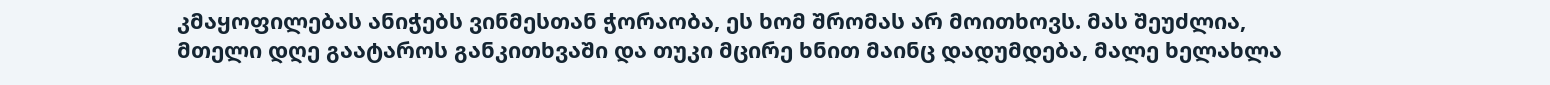კმაყოფილებას ანიჭებს ვინმესთან ჭორაობა, ეს ხომ შრომას არ მოითხოვს. მას შეუძლია, მთელი დღე გაატაროს განკითხვაში და თუკი მცირე ხნით მაინც დადუმდება, მალე ხელახლა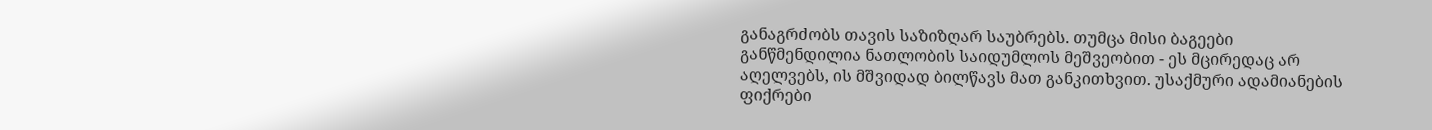განაგრძობს თავის საზიზღარ საუბრებს. თუმცა მისი ბაგეები განწმენდილია ნათლობის საიდუმლოს მეშვეობით - ეს მცირედაც არ აღელვებს, ის მშვიდად ბილწავს მათ განკითხვით. უსაქმური ადამიანების ფიქრები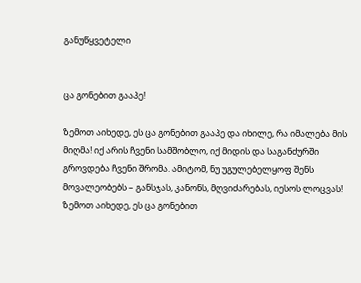განუწყვეტელი


ცა გონებით გააპე!

ზემოთ აიხედე, ეს ცა გონებით გააპე და იხილე, რა იმალება მის მიღმა! იქ არის ჩვენი სამშობლო, იქ მიდის და საგანძურში გროვდება ჩვენი შრომა. ამიტომ, ნუ უგულებელყოფ შენს მოვალეობებს – განსჯას, კანონს, მღვიძარებას, იესოს ლოცვას! ზემოთ აიხედე, ეს ცა გონებით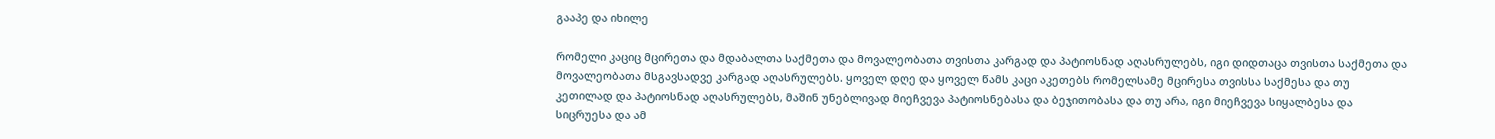გააპე და იხილე

რომელი კაციც მცირეთა და მდაბალთა საქმეთა და მოვალეობათა თვისთა კარგად და პატიოსნად აღასრულებს, იგი დიდთაცა თვისთა საქმეთა და მოვალეობათა მსგავსადვე კარგად აღასრულებს. ყოველ დღე და ყოველ წამს კაცი აკეთებს რომელსამე მცირესა თვისსა საქმესა და თუ კეთილად და პატიოსნად აღასრულებს, მაშინ უნებლივად მიეჩვევა პატიოსნებასა და ბეჯითობასა და თუ არა, იგი მიეჩვევა სიყალბესა და სიცრუესა და ამ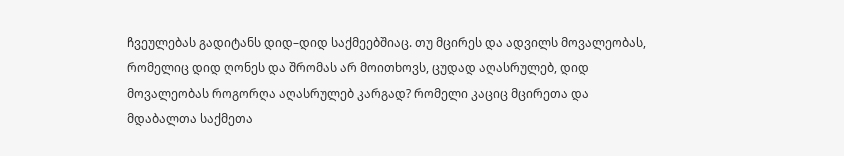ჩვეულებას გადიტანს დიდ–დიდ საქმეებშიაც. თუ მცირეს და ადვილს მოვალეობას, რომელიც დიდ ღონეს და შრომას არ მოითხოვს, ცუდად აღასრულებ, დიდ მოვალეობას როგორღა აღასრულებ კარგად? რომელი კაციც მცირეთა და მდაბალთა საქმეთა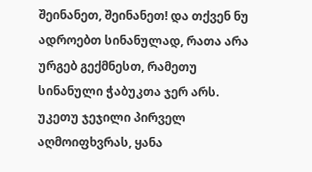შეინანეთ, შეინანეთ! და თქვენ ნუ ადროებთ სინანულად, რათა არა ურგებ გექმნესთ, რამეთუ სინანული ჭაბუკთა ჯერ არს. უკეთუ ჯეჯილი პირველ აღმოიფხვრას, ყანა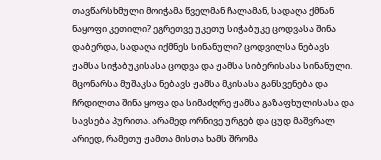თავწარსხმული მოიჭამა წველმან ჩალამან, სადაღა ქმნან ნაყოფი კეთილი? ეგრეთვე უკეთუ სიჭაბუკე ცოდვასა შინა დაბერდა, სადაღა იქმნეს სინანული? ცოდვილსა ნებავს ჟამსა სიჭაბუკისასა ცოდვა და ჟამსა სიბერისასა სინანული. მცონარსა მუშაკსა ნებავს ჟამსა მკისასა განსვენება და ჩრდილთა შინა ყოფა და სიმაძღრე ჟამსა გაზაფხულისასა და სავსება პურითა. არამედ ორნივე ურგებ და ცუდ მაშვრალ არიედ, რამეთუ ჟამთა მისთა ხამს შრომა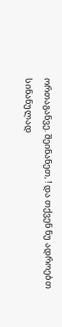ორთაგანვე. შეინანეთ, ! და თქვენ ნუ ადროებთ სინანულად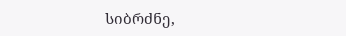სიბრძნე,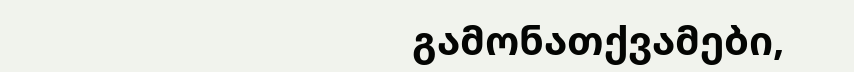გამონათქვამები,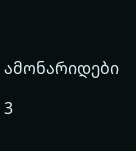ამონარიდები

3